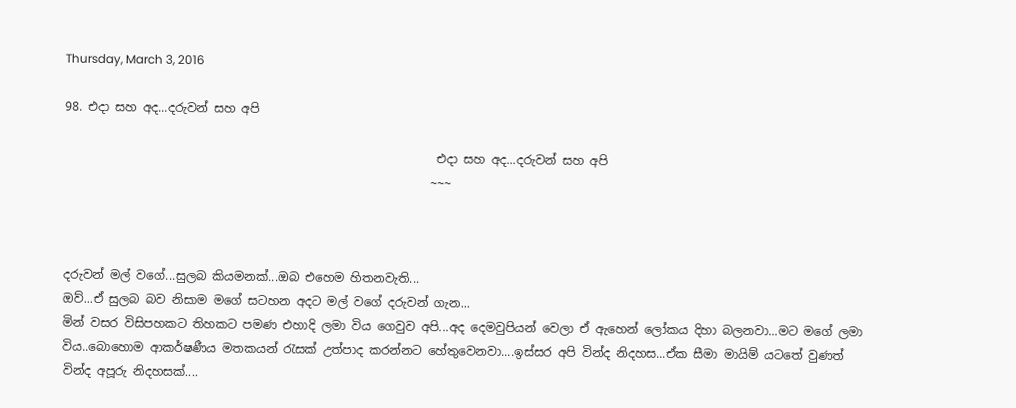Thursday, March 3, 2016

98. එදා සහ අද...දරුවන් සහ අපි

                                                              එදා සහ අද...දරුවන් සහ අපි
                                                             ~~~



දරුවන් මල් වගේ...සුලබ කියමනක්...ඔබ එහෙම හිතනවැති...
ඔව්...ඒ සුලබ බව නිසාම මගේ සටහන අදට මල් වගේ දරුවන් ගැන...
මින් වසර විසිපහකට තිහකට පමණ එහාදි ලමා විය ගෙවුව අපි...අද දෙමවුපියන් වෙලා ඒ ඇහෙන් ලෝකය දිහා බලනවා...මට මගේ ලමා විය..බොහොම ආකර්ෂණීය මතකයන් රැසක් උත්පාද කරන්නට හේතුවෙනවා....ඉස්සර අපි වින්ද නිදහස...ඒක සීමා මායිම් යටතේ වුණත් වින්ද අපූරු නිදහසක්....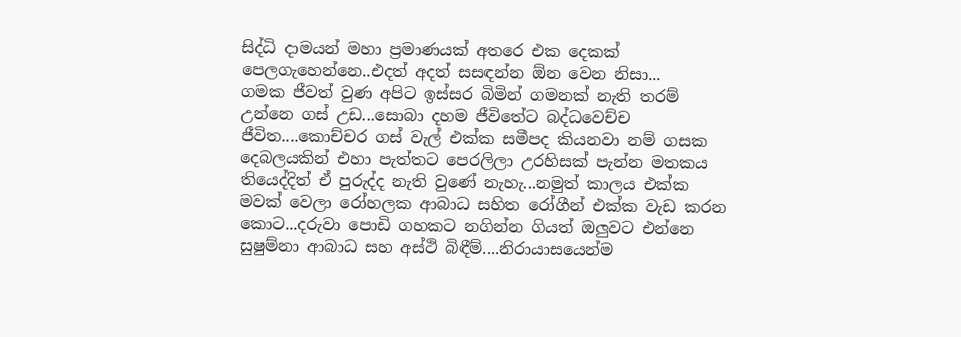සිද්ධි දාමයන් මහා ප්‍රමාණයක් අතරෙ එක දෙකක් පෙලගැහෙන්නෙ..එදත් අදත් සසඳන්න ඕන වෙන නිසා...
ගමක ජීවත් වුණ අපිට ඉස්සර බිමින් ගමනක් නැති තරම් උන්නෙ ගස් උඩ...සොබා දහම ජීවිතේට බද්ධවෙච්ච ජීවිත....කොච්චර ගස් වැල් එක්ක සමීපද කියනවා නම් ගසක දෙබලයකින් එහා පැත්තට පෙරලිලා උරහිසක් පැන්න මතකය තියෙද්දිත් ඒ පුරුද්ද නැති වුණේ නැහැ...නමුත් කාලය එක්ක මවක් වෙලා රෝහලක ආබාධ සහිත රෝගීන් එක්ක වැඩ කරන කොට...දරුවා පොඩි ගහකට නගින්න ගියත් ඔලුවට එන්නෙ සුෂුම්නා ආබාධ සහ අස්ථි බිඳීම්....නිරායාසයෙන්ම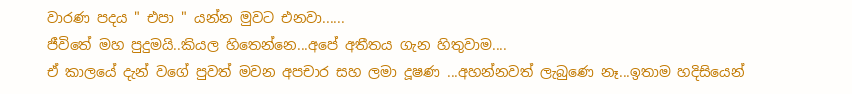වාරණ පදය " එපා " යන්න මුවට එනවා......
ජීවිතේ මහ පුදුමයි..කියල හිතෙන්නෙ...අපේ අතීතය ගැන හිතුවාම....
ඒ කාලයේ දැන් වගේ පුවත් මවන අපචාර සහ ලමා දූෂණ ...අහන්නවත් ලැබුණෙ නෑ...ඉතාම හදිසියෙන්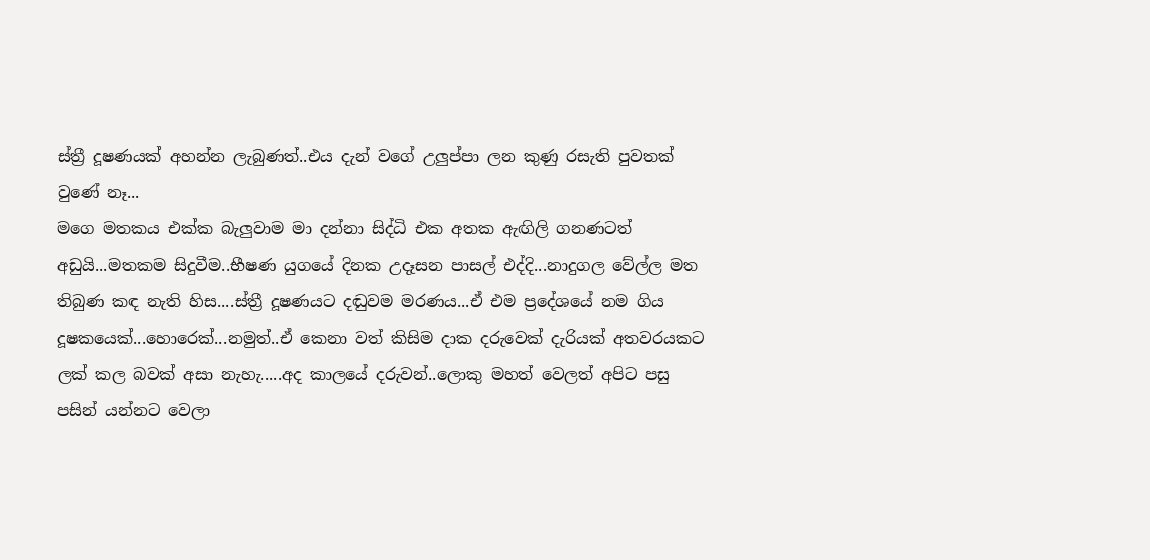ස්ත්‍රී දූෂණයක් අහන්න ලැබුණත්..එය දැන් වගේ උලුප්පා ලන කුණු රසැති පුවතක් වුණේ නෑ...
මගෙ මතකය එක්ක බැලුවාම මා දන්නා සිද්ධි එක අතක ඇඟිලි ගනණටත් අඩුයි...මතකම සිදුවීම..භීෂණ යුගයේ දිනක උදෑසන පාසල් එද්දි...නාදුගල වේල්ල මත තිබුණ කඳ නැති හිස....ස්ත්‍රී දූෂණයට දඬුවම මරණය...ඒ එම ප්‍රදේශයේ නම ගිය දූෂකයෙක්...හොරෙක්...නමුත්..ඒ කෙනා වත් කිසිම දාක දරුවෙක් දැරියක් අතවරයකට ලක් කල බවක් අසා නැහැ.....අද කාලයේ දරුවන්..ලොකු මහත් වෙලත් අපිට පසු පසින් යන්නට වෙලා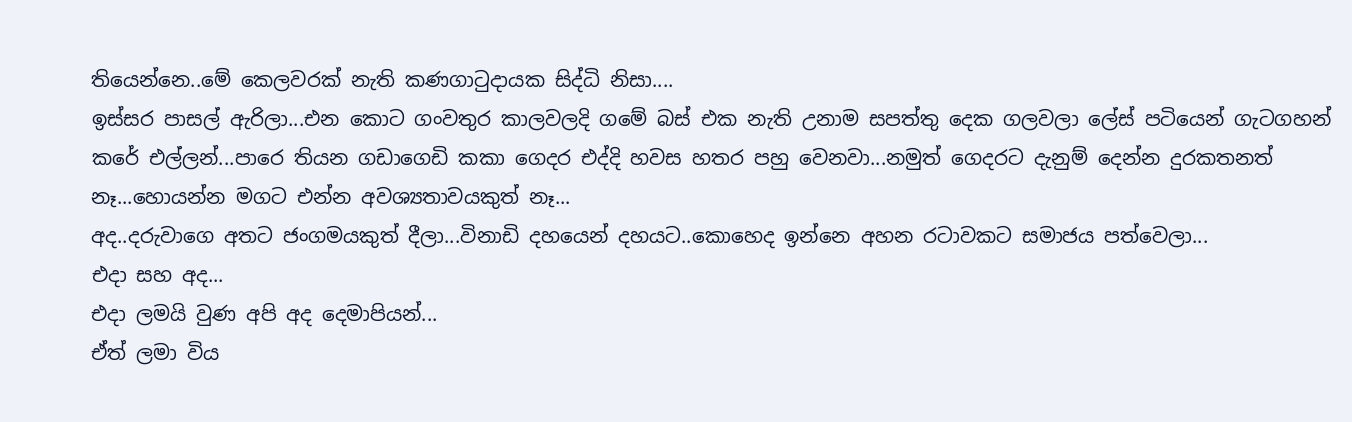තියෙන්නෙ..මේ කෙලවරක් නැති කණගාටුදායක සිද්ධි නිසා....
ඉස්සර පාසල් ඇරිලා...එන කොට ගංවතුර කාලවලදි ගමේ බස් එක නැති උනාම සපත්තු දෙක ගලවලා ලේස් පටියෙන් ගැටගහන් කරේ එල්ලන්...පාරෙ තියන ගඩාගෙඩි කකා ගෙදර එද්දි හවස හතර පහු වෙනවා...නමුත් ගෙදරට දැනුම් දෙන්න දුරකතනත් නෑ...හොයන්න මගට එන්න අවශ්‍යතාවයකුත් නෑ...
අද..දරුවාගෙ අතට ජංගමයකුත් දීලා...විනාඩි දහයෙන් දහයට..කොහෙද ඉන්නෙ අහන රටාවකට සමාජය පත්වෙලා...
එදා සහ අද...
එදා ලමයි වුණ අපි අද දෙමාපියන්...
ඒත් ලමා විය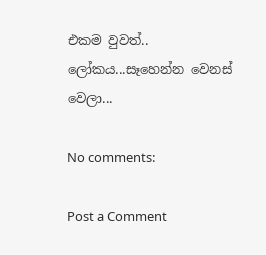එකම වුවත්..
ලෝකය...සෑහෙන්න වෙනස් වෙලා...

No comments:

Post a Comment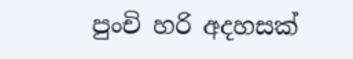පුංචි හරි අදහසක්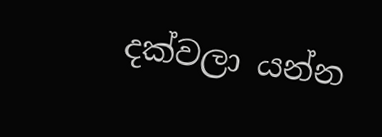දක්වලා යන්න